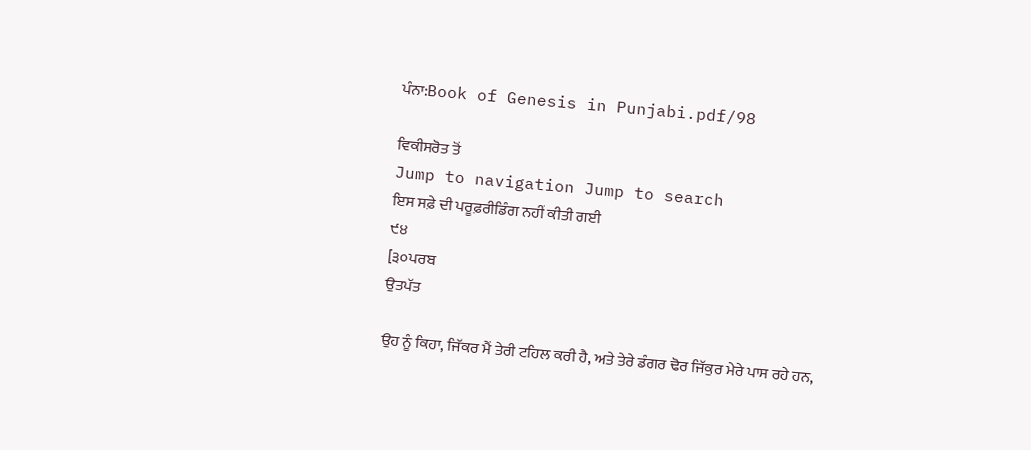ਪੰਨਾ:Book of Genesis in Punjabi.pdf/98

ਵਿਕੀਸਰੋਤ ਤੋਂ
Jump to navigation Jump to search
ਇਸ ਸਫ਼ੇ ਦੀ ਪਰੂਫ਼ਰੀਡਿੰਗ ਨਹੀਂ ਕੀਤੀ ਗਈ
੯੪
[੩੦ਪਰਬ
ਉਤਪੱਤ

ਉਹ ਨੂੰ ਕਿਹਾ, ਜਿੱਕਰ ਮੈਂ ਤੇਰੀ ਟਹਿਲ ਕਰੀ ਹੈ, ਅਤੇ ਤੇਰੇ ਡੰਗਰ ਢੋਰ ਜਿੱਕੁਰ ਮੇਰੇ ਪਾਸ ਰਹੇ ਹਨ,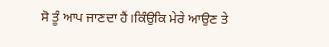ਸੋ ਤੂੰ ਆਪ ਜਾਣਦਾ ਹੈਂ।ਕਿੰਉਕਿ ਮੇਰੇ ਆਉਣ ਤੇ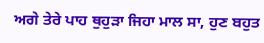ਅਗੇ ਤੇਰੇ ਪਾਹ ਥੁਹੁੜਾ ਜਿਹਾ ਮਾਲ ਸਾ, ਹੁਣ ਬਹੁਤ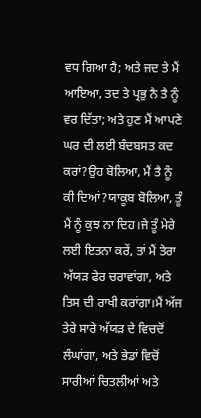ਵਧ ਗਿਆ ਹੈ; ਅਤੇ ਜਦ ਤੇ ਮੈਂ ਆਇਆ, ਤਦ ਤੇ ਪ੍ਰਭੁ ਨੈ ਤੈ ਨੂੰ ਵਰ ਦਿੱਤਾ; ਅਤੇ ਹੁਣ ਮੈਂ ਆਪਣੇ ਘਰ ਦੀ ਲਈ ਬੰਦਬਸਤ ਕਦ ਕਰਾਂ?ਉਹ ਬੋਲਿਆ, ਮੈਂ ਤੈ ਨੂੰ ਕੀ ਦਿਆਂ?ਯਾਕੂਬ ਬੋਲਿਆ, ਤੂੰ ਮੈਂ ਨੂੰ ਕੁਝ ਨਾ ਦਿਹ।ਜੇ ਤੂੰ ਮੇਰੇ ਲਈ ਇਤਨਾ ਕਰੇਂ, ਤਾਂ ਮੈਂ ਤੇਰਾ ਅੱਯੜ ਫੇਰ ਚਰਾਵਾਂਗਾ, ਅਤੇ ਤਿਸ ਦੀ ਰਾਖੀ ਕਰਾਂਗਾ।ਮੈਂ ਅੱਜ ਤੇਰੇ ਸਾਰੇ ਅੱਯੜ ਦੇ ਵਿਚਦੋਂ ਲੰਘਾਂਗਾ, ਅਤੇ ਭੇਡਾਂ ਵਿਚੋਂ ਸਾਰੀਆਂ ਚਿਤਲੀਆਂ ਅਤੇ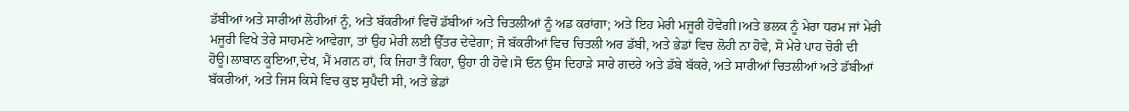ਡੱਬੀਆਂ ਅਤੇ ਸਾਰੀਆਂ ਲੋਹੀਆਂ ਨੂੰ, ਅਤੇ ਬੱਕਰੀਆਂ ਵਿਚੋਂ ਡੱਬੀਆਂ ਅਤੇ ਚਿਤਲੀਆਂ ਨੂੰ ਅਡ ਕਰਾਂਗਾ; ਅਤੇ ਇਹ ਮੇਰੀ ਮਜੂਰੀ ਹੋਵੇਗੀ।ਅਤੇ ਭਲਕ ਨੂੰ ਮੇਰਾ ਧਰਮ ਜਾਂ ਮੇਰੀ ਮਜੂਰੀ ਵਿਖੇ ਤੇਰੇ ਸਾਹਮਣੇ ਆਵੇਗਾ, ਤਾਂ ਉਹ ਮੇਰੀ ਲਈ ਉੱਤਰ ਦੇਵੇਗਾ; ਜੋ ਬੱਕਰੀਆਂ ਵਿਚ ਚਿਤਲੀ ਅਰ ਡੱਬੀ, ਅਤੇ ਭੇਡਾਂ ਵਿਚ ਲੋਹੀ ਨਾ ਹੋਵੇ, ਸੋ ਮੇਰੇ ਪਾਹ ਚੋਰੀ ਦੀ ਹੋਊ।ਲਾਬਾਨ ਕੂਇਆ,ਦੇਖ, ਮੈਂ ਮਗਨ ਹਾਂ, ਕਿ ਜਿਹਾ ਤੈਂ ਕਿਹਾ, ਉਹਾ ਹੀ ਹੋਵੇ।ਸੋ ਓਨ ਉਸ ਦਿਹਾੜੇ ਸਾਰੇ ਗਦਰੇ ਅਤੇ ਡੱਬੇ ਬੱਕਰੇ, ਅਤੇ ਸਾਰੀਆਂ ਚਿਤਲੀਆਂ ਅਤੇ ਡੱਬੀਆਂ ਬੱਕਰੀਆਂ, ਅਤੇ ਜਿਸ ਕਿਸੇ ਵਿਚ ਕੁਝ ਸੁਪੈਦੀ ਸੀ, ਅਤੇ ਭੇਡਾਂ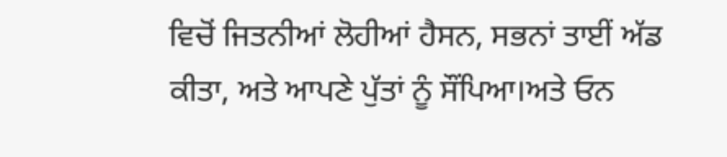ਵਿਚੋਂ ਜਿਤਨੀਆਂ ਲੋਹੀਆਂ ਹੈਸਨ, ਸਭਨਾਂ ਤਾਈਂ ਅੱਡ ਕੀਤਾ, ਅਤੇ ਆਪਣੇ ਪੁੱਤਾਂ ਨੂੰ ਸੌਂਪਿਆ।ਅਤੇ ਓਨ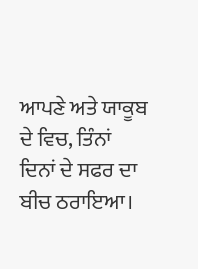ਆਪਣੇ ਅਤੇ ਯਾਕੂਬ ਦੇ ਵਿਚ, ਤਿੰਨਾਂ ਦਿਨਾਂ ਦੇ ਸਫਰ ਦਾ ਬੀਚ ਠਰਾਇਆ।